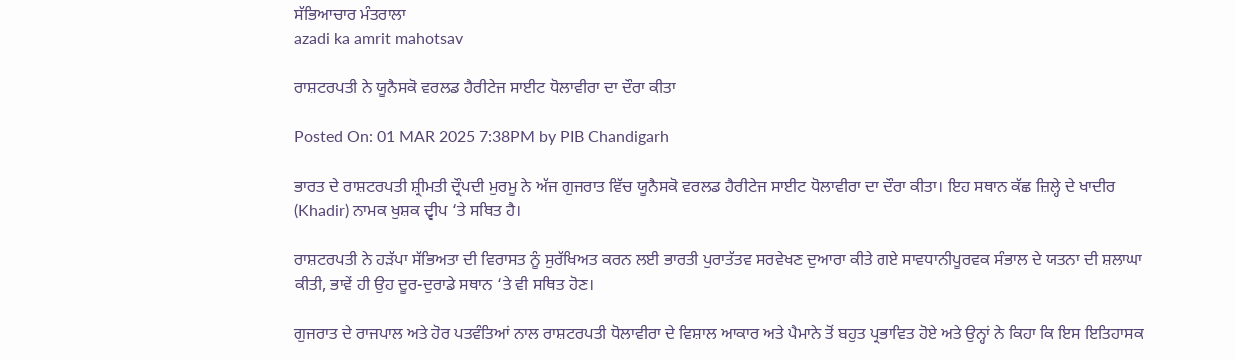ਸੱਭਿਆਚਾਰ ਮੰਤਰਾਲਾ
azadi ka amrit mahotsav

ਰਾਸ਼ਟਰਪਤੀ ਨੇ ਯੂਨੈਸਕੋ ਵਰਲਡ ਹੈਰੀਟੇਜ ਸਾਈਟ ਧੋਲਾਵੀਰਾ ਦਾ ਦੌਰਾ ਕੀਤਾ

Posted On: 01 MAR 2025 7:38PM by PIB Chandigarh

ਭਾਰਤ ਦੇ ਰਾਸ਼ਟਰਪਤੀ ਸ਼੍ਰੀਮਤੀ ਦ੍ਰੌਪਦੀ ਮੁਰਮੂ ਨੇ ਅੱਜ ਗੁਜਰਾਤ ਵਿੱਚ ਯੂਨੈਸਕੋ ਵਰਲਡ ਹੈਰੀਟੇਜ ਸਾਈਟ ਧੋਲਾਵੀਰਾ ਦਾ ਦੌਰਾ ਕੀਤਾ। ਇਹ ਸਥਾਨ ਕੱਛ ਜ਼ਿਲ੍ਹੇ ਦੇ ਖਾਦੀਰ (Khadir) ਨਾਮਕ ਖੁਸ਼ਕ ਦ੍ਵੀਪ ‘ਤੇ ਸਥਿਤ ਹੈ।

ਰਾਸ਼ਟਰਪਤੀ ਨੇ ਹੜੱਪਾ ਸੱਭਿਅਤਾ ਦੀ ਵਿਰਾਸਤ ਨੂੰ ਸੁਰੱਖਿਅਤ ਕਰਨ ਲਈ ਭਾਰਤੀ ਪੁਰਾਤੱਤਵ ਸਰਵੇਖਣ ਦੁਆਰਾ ਕੀਤੇ ਗਏ ਸਾਵਧਾਨੀਪੂਰਵਕ ਸੰਭਾਲ ਦੇ ਯਤਨਾ ਦੀ ਸ਼ਲਾਘਾ ਕੀਤੀ, ਭਾਵੇਂ ਹੀ ਉਹ ਦੂਰ-ਦੁਰਾਡੇ ਸਥਾਨ ‘ਤੇ ਵੀ ਸਥਿਤ ਹੋਣ।

ਗੁਜਰਾਤ ਦੇ ਰਾਜਪਾਲ ਅਤੇ ਹੋਰ ਪਤਵੰਤਿਆਂ ਨਾਲ ਰਾਸ਼ਟਰਪਤੀ ਧੋਲਾਵੀਰਾ ਦੇ ਵਿਸ਼ਾਲ ਆਕਾਰ ਅਤੇ ਪੈਮਾਨੇ ਤੋਂ ਬਹੁਤ ਪ੍ਰਭਾਵਿਤ ਹੋਏ ਅਤੇ ਉਨ੍ਹਾਂ ਨੇ ਕਿਹਾ ਕਿ ਇਸ ਇਤਿਹਾਸਕ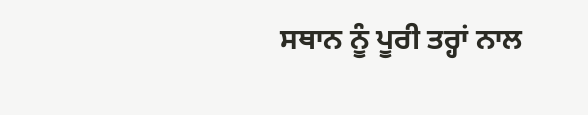ਸਥਾਨ ਨੂੰ ਪੂਰੀ ਤਰ੍ਹਾਂ ਨਾਲ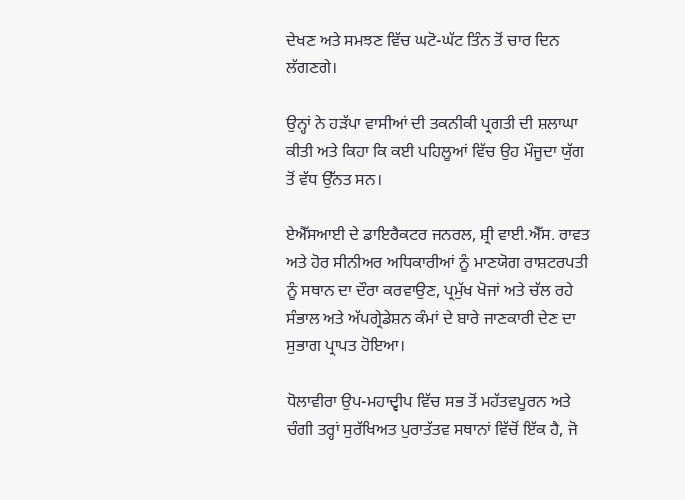ਦੇਖਣ ਅਤੇ ਸਮਝਣ ਵਿੱਚ ਘਟੋ-ਘੱਟ ਤਿੰਨ ਤੋਂ ਚਾਰ ਦਿਨ ਲੱਗਣਗੇ।

ਉਨ੍ਹਾਂ ਨੇ ਹੜੱਪਾ ਵਾਸੀਆਂ ਦੀ ਤਕਨੀਕੀ ਪ੍ਰਗਤੀ ਦੀ ਸ਼ਲਾਘਾ ਕੀਤੀ ਅਤੇ ਕਿਹਾ ਕਿ ਕਈ ਪਹਿਲੂਆਂ ਵਿੱਚ ਉਹ ਮੌਜੂਦਾ ਯੁੱਗ ਤੋਂ ਵੱਧ ਉੱਨਤ ਸਨ।

ਏਐੱਸਆਈ ਦੇ ਡਾਇਰੈਕਟਰ ਜਨਰਲ, ਸ਼੍ਰੀ ਵਾਈ.ਐੱਸ. ਰਾਵਤ ਅਤੇ ਹੋਰ ਸੀਨੀਅਰ ਅਧਿਕਾਰੀਆਂ ਨੂੰ ਮਾਣਯੋਗ ਰਾਸ਼ਟਰਪਤੀ ਨੂੰ ਸਥਾਨ ਦਾ ਦੌਰਾ ਕਰਵਾਉਣ, ਪ੍ਰਮੁੱਖ ਖੋਜਾਂ ਅਤੇ ਚੱਲ ਰਹੇ ਸੰਭਾਲ ਅਤੇ ਅੱਪਗ੍ਰੇਡੇਸ਼ਨ ਕੰਮਾਂ ਦੇ ਬਾਰੇ ਜਾਣਕਾਰੀ ਦੇਣ ਦਾ ਸੁਭਾਗ ਪ੍ਰਾਪਤ ਹੋਇਆ।

ਧੋਲਾਵੀਰਾ ਉਪ-ਮਹਾਦ੍ਵੀਪ ਵਿੱਚ ਸਭ ਤੋਂ ਮਹੱਤਵਪੂਰਨ ਅਤੇ ਚੰਗੀ ਤਰ੍ਹਾਂ ਸੁਰੱਖਿਅਤ ਪੁਰਾਤੱਤਵ ਸਥਾਨਾਂ ਵਿੱਚੋਂ ਇੱਕ ਹੈ, ਜੋ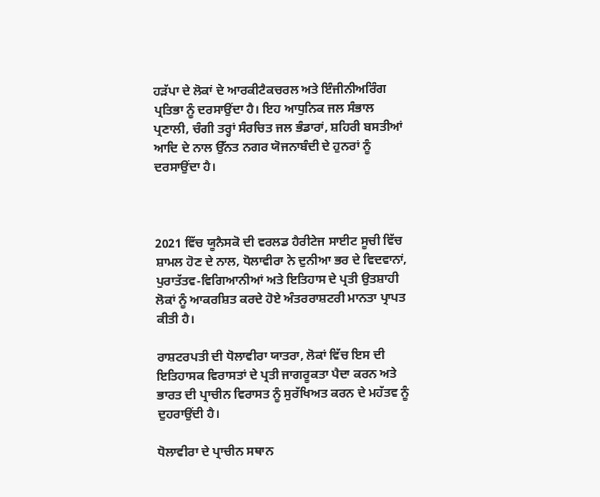ਹੜੱਪਾ ਦੇ ਲੋਕਾਂ ਦੇ ਆਰਕੀਟੈਕਚਰਲ ਅਤੇ ਇੰਜੀਨੀਅਰਿੰਗ ਪ੍ਰਤਿਭਾ ਨੂੰ ਦਰਸਾਉਂਦਾ ਹੈ। ਇਹ ਆਧੁਨਿਕ ਜਲ ਸੰਭਾਲ ਪ੍ਰਣਾਲੀ, ਚੰਗੀ ਤਰ੍ਹਾਂ ਸੰਰਚਿਤ ਜਲ ਭੰਡਾਰਾਂ, ਸ਼ਹਿਰੀ ਬਸਤੀਆਂ ਆਦਿ ਦੇ ਨਾਲ ਉੱਨਤ ਨਗਰ ਯੋਜਨਾਬੰਦੀ ਦੇ ਹੁਨਰਾਂ ਨੂੰ ਦਰਸਾਉਂਦਾ ਹੈ।



2021 ਵਿੱਚ ਯੂਨੈਸਕੋ ਦੀ ਵਰਲਡ ਹੈਰੀਟੇਜ ਸਾਈਟ ਸੂਚੀ ਵਿੱਚ ਸ਼ਾਮਲ ਹੋਣ ਦੇ ਨਾਲ, ਧੋਲਾਵੀਰਾ ਨੇ ਦੁਨੀਆ ਭਰ ਦੇ ਵਿਦਵਾਨਾਂ, ਪੁਰਾਤੱਤਵ-ਵਿਗਿਆਨੀਆਂ ਅਤੇ ਇਤਿਹਾਸ ਦੇ ਪ੍ਰਤੀ ਉਤਸ਼ਾਹੀ ਲੋਕਾਂ ਨੂੰ ਆਕਰਸ਼ਿਤ ਕਰਦੇ ਹੋਏ ਅੰਤਰਰਾਸ਼ਟਰੀ ਮਾਨਤਾ ਪ੍ਰਾਪਤ ਕੀਤੀ ਹੈ।

ਰਾਸ਼ਟਰਪਤੀ ਦੀ ਧੋਲਾਵੀਰਾ ਯਾਤਰਾ, ਲੋਕਾਂ ਵਿੱਚ ਇਸ ਦੀ ਇਤਿਹਾਸਕ ਵਿਰਾਸਤਾਂ ਦੇ ਪ੍ਰਤੀ ਜਾਗਰੂਕਤਾ ਪੈਦਾ ਕਰਨ ਅਤੇ ਭਾਰਤ ਦੀ ਪ੍ਰਾਚੀਨ ਵਿਰਾਸਤ ਨੂੰ ਸੁਰੱਖਿਅਤ ਕਰਨ ਦੇ ਮਹੱਤਵ ਨੂੰ ਦੁਹਰਾਉਂਦੀ ਹੈ।

ਧੋਲਾਵੀਰਾ ਦੇ ਪ੍ਰਾਚੀਨ ਸਥਾਨ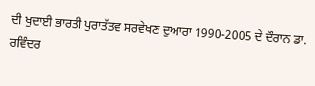ਦੀ ਖੁਦਾਈ ਭਾਰਤੀ ਪੁਰਾਤੱਤਵ ਸਰਵੇਖਣ ਦੁਆਰਾ 1990-2005 ਦੇ ਦੌਰਾਨ ਡਾ. ਰਵਿੰਦਰ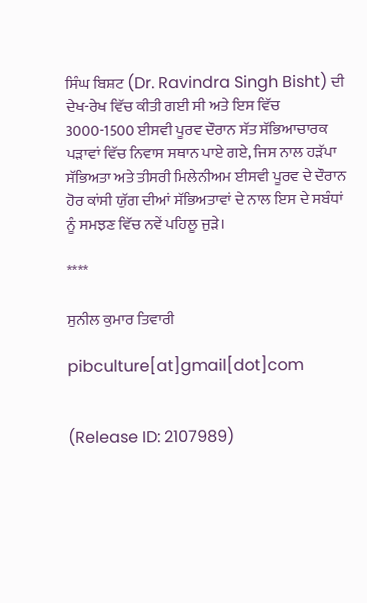ਸਿੰਘ ਬਿਸ਼ਟ (Dr. Ravindra Singh Bisht) ਦੀ ਦੇਖ-ਰੇਖ ਵਿੱਚ ਕੀਤੀ ਗਈ ਸੀ ਅਤੇ ਇਸ ਵਿੱਚ 3000-1500 ਈਸਵੀ ਪੂਰਵ ਦੌਰਾਨ ਸੱਤ ਸੱਭਿਆਚਾਰਕ ਪੜਾਵਾਂ ਵਿੱਚ ਨਿਵਾਸ ਸਥਾਨ ਪਾਏ ਗਏ, ਜਿਸ ਨਾਲ ਹੜੱਪਾ ਸੱਭਿਅਤਾ ਅਤੇ ਤੀਸਰੀ ਮਿਲੇਨੀਅਮ ਈਸਵੀ ਪੂਰਵ ਦੇ ਦੌਰਾਨ ਹੋਰ ਕਾਂਸੀ ਯੁੱਗ ਦੀਆਂ ਸੱਭਿਅਤਾਵਾਂ ਦੇ ਨਾਲ ਇਸ ਦੇ ਸਬੰਧਾਂ ਨੂੰ ਸਮਝਣ ਵਿੱਚ ਨਵੇਂ ਪਹਿਲੂ ਜੁੜੇ।

****

ਸੁਨੀਲ ਕੁਮਾਰ ਤਿਵਾਰੀ

pibculture[at]gmail[dot]com


(Release ID: 2107989)